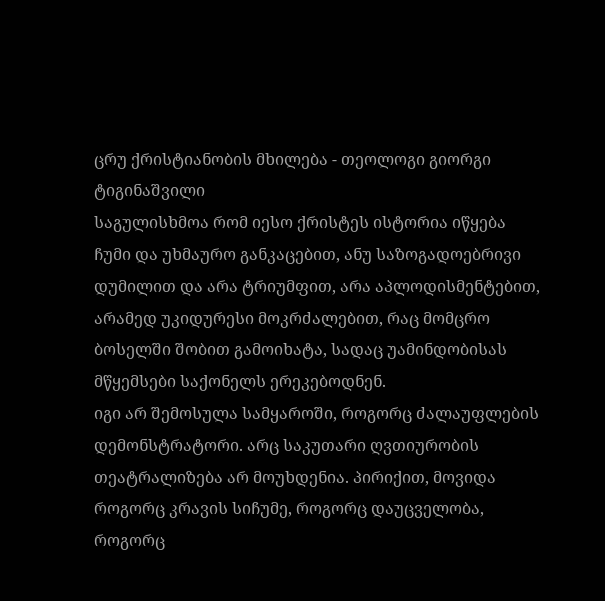ცრუ ქრისტიანობის მხილება - თეოლოგი გიორგი ტიგინაშვილი
საგულისხმოა რომ იესო ქრისტეს ისტორია იწყება ჩუმი და უხმაურო განკაცებით, ანუ საზოგადოებრივი დუმილით და არა ტრიუმფით, არა აპლოდისმენტებით, არამედ უკიდურესი მოკრძალებით, რაც მომცრო ბოსელში შობით გამოიხატა, სადაც უამინდობისას მწყემსები საქონელს ერეკებოდნენ.
იგი არ შემოსულა სამყაროში, როგორც ძალაუფლების დემონსტრატორი. არც საკუთარი ღვთიურობის თეატრალიზება არ მოუხდენია. პირიქით, მოვიდა როგორც კრავის სიჩუმე, როგორც დაუცველობა, როგორც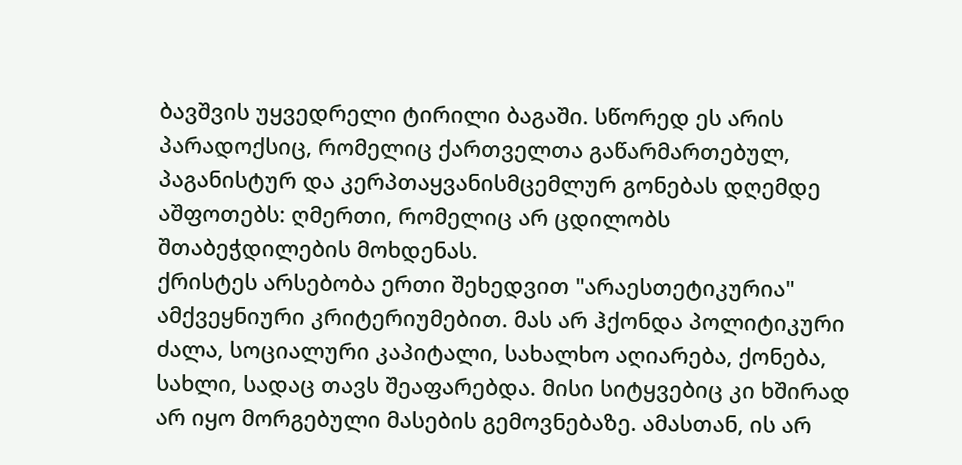ბავშვის უყვედრელი ტირილი ბაგაში. სწორედ ეს არის პარადოქსიც, რომელიც ქართველთა გაწარმართებულ, პაგანისტურ და კერპთაყვანისმცემლურ გონებას დღემდე აშფოთებს: ღმერთი, რომელიც არ ცდილობს შთაბეჭდილების მოხდენას.
ქრისტეს არსებობა ერთი შეხედვით "არაესთეტიკურია" ამქვეყნიური კრიტერიუმებით. მას არ ჰქონდა პოლიტიკური ძალა, სოციალური კაპიტალი, სახალხო აღიარება, ქონება, სახლი, სადაც თავს შეაფარებდა. მისი სიტყვებიც კი ხშირად არ იყო მორგებული მასების გემოვნებაზე. ამასთან, ის არ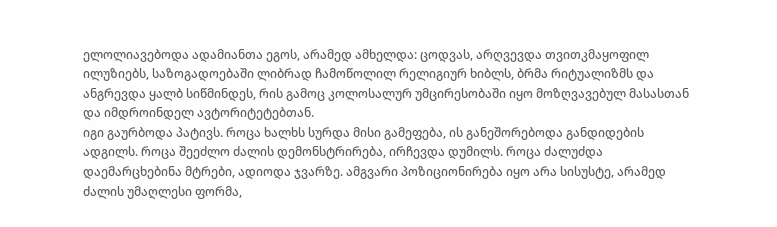ელოლიავებოდა ადამიანთა ეგოს, არამედ ამხელდა: ცოდვას, არღვევდა თვითკმაყოფილ ილუზიებს, საზოგადოებაში ლიბრად ჩამოწოლილ რელიგიურ ხიბლს, ბრმა რიტუალიზმს და ანგრევდა ყალბ სიწმინდეს, რის გამოც კოლოსალურ უმცირესობაში იყო მოზღვავებულ მასასთან და იმდროინდელ ავტორიტეტებთან.
იგი გაურბოდა პატივს. როცა ხალხს სურდა მისი გამეფება, ის განეშორებოდა განდიდების ადგილს. როცა შეეძლო ძალის დემონსტრირება, ირჩევდა დუმილს. როცა ძალუძდა დაემარცხებინა მტრები, ადიოდა ჯვარზე. ამგვარი პოზიციონირება იყო არა სისუსტე, არამედ ძალის უმაღლესი ფორმა,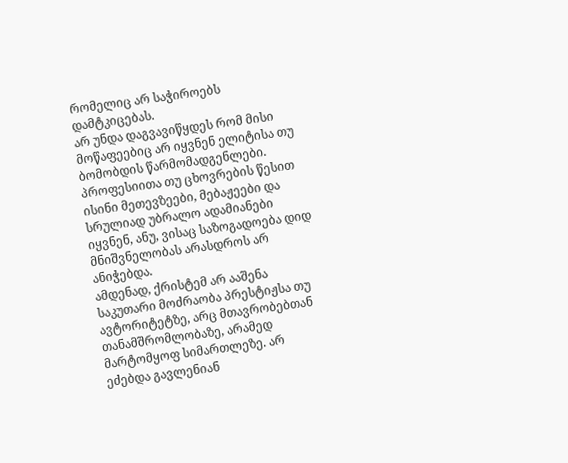რომელიც არ საჭიროებს დამტკიცებას.
არ უნდა დაგვავიწყდეს რომ მისი მოწაფეებიც არ იყვნენ ელიტისა თუ ბომობდის წარმომადგენლები. პროფესიითა თუ ცხოვრების წესით ისინი მეთევზეები, მებაჟეები და სრულიად უბრალო ადამიანები იყვნენ, ანუ, ვისაც საზოგადოება დიდ მნიშვნელობას არასდროს არ ანიჭებდა.
ამდენად, ქრისტემ არ ააშენა საკუთარი მოძრაობა პრესტიჟსა თუ ავტორიტეტზე, არც მთავრობებთან თანამშრომლობაზე, არამედ მარტომყოფ სიმართლეზე. არ ეძებდა გავლენიან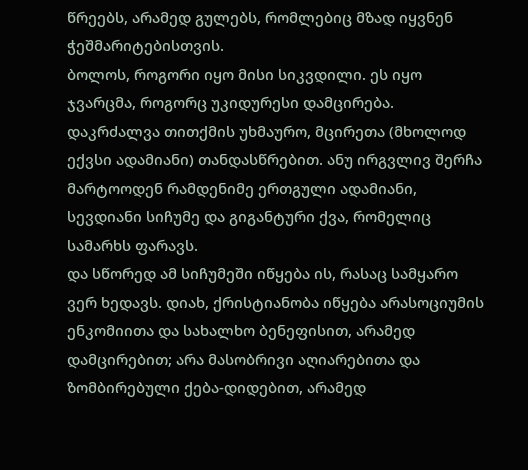წრეებს, არამედ გულებს, რომლებიც მზად იყვნენ ჭეშმარიტებისთვის.
ბოლოს, როგორი იყო მისი სიკვდილი. ეს იყო ჯვარცმა, როგორც უკიდურესი დამცირება. დაკრძალვა თითქმის უხმაურო, მცირეთა (მხოლოდ ექვსი ადამიანი) თანდასწრებით. ანუ ირგვლივ შერჩა მარტოოდენ რამდენიმე ერთგული ადამიანი, სევდიანი სიჩუმე და გიგანტური ქვა, რომელიც სამარხს ფარავს.
და სწორედ ამ სიჩუმეში იწყება ის, რასაც სამყარო ვერ ხედავს. დიახ, ქრისტიანობა იწყება არასოციუმის ენკომიითა და სახალხო ბენეფისით, არამედ დამცირებით; არა მასობრივი აღიარებითა და ზომბირებული ქება-დიდებით, არამედ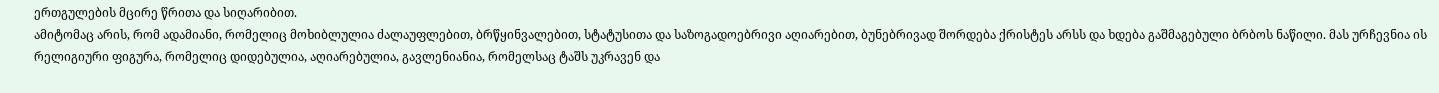ერთგულების მცირე წრითა და სიღარიბით.
ამიტომაც არის, რომ ადამიანი, რომელიც მოხიბლულია ძალაუფლებით, ბრწყინვალებით, სტატუსითა და საზოგადოებრივი აღიარებით, ბუნებრივად შორდება ქრისტეს არსს და ხდება გაშმაგებული ბრბოს ნაწილი. მას ურჩევნია ის რელიგიური ფიგურა, რომელიც დიდებულია, აღიარებულია, გავლენიანია, რომელსაც ტაშს უკრავენ და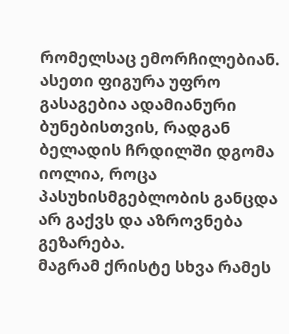რომელსაც ემორჩილებიან. ასეთი ფიგურა უფრო გასაგებია ადამიანური ბუნებისთვის, რადგან ბელადის ჩრდილში დგომა იოლია, როცა პასუხისმგებლობის განცდა არ გაქვს და აზროვნება გეზარება.
მაგრამ ქრისტე სხვა რამეს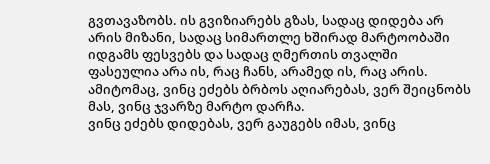გვთავაზობს. ის გვიზიარებს გზას, სადაც დიდება არ არის მიზანი, სადაც სიმართლე ხშირად მარტოობაში იდგამს ფესვებს და სადაც ღმერთის თვალში ფასეულია არა ის, რაც ჩანს, არამედ ის, რაც არის.
ამიტომაც, ვინც ეძებს ბრბოს აღიარებას, ვერ შეიცნობს მას, ვინც ჯვარზე მარტო დარჩა.
ვინც ეძებს დიდებას, ვერ გაუგებს იმას, ვინც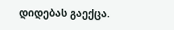დიდებას გაექცა.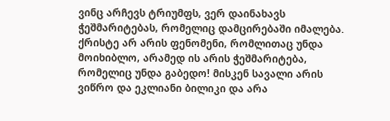ვინც არჩევს ტრიუმფს, ვერ დაინახავს ჭეშმარიტებას, რომელიც დამცირებაში იმალება.
ქრისტე არ არის ფენომენი, რომლითაც უნდა მოიხიბლო, არამედ ის არის ჭეშმარიტება, რომელიც უნდა გაბედო! მისკენ სავალი არის ვიწრო და ეკლიანი ბილიკი და არა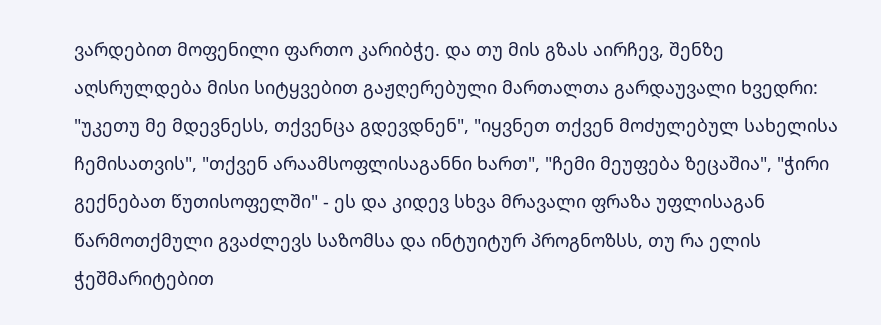ვარდებით მოფენილი ფართო კარიბჭე. და თუ მის გზას აირჩევ, შენზე აღსრულდება მისი სიტყვებით გაჟღერებული მართალთა გარდაუვალი ხვედრი: "უკეთუ მე მდევნესს, თქვენცა გდევდნენ", "იყვნეთ თქვენ მოძულებულ სახელისა ჩემისათვის", "თქვენ არაამსოფლისაგანნი ხართ", "ჩემი მეუფება ზეცაშია", "ჭირი გექნებათ წუთისოფელში" ‐ ეს და კიდევ სხვა მრავალი ფრაზა უფლისაგან წარმოთქმული გვაძლევს საზომსა და ინტუიტურ პროგნოზსს, თუ რა ელის ჭეშმარიტებით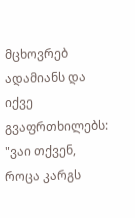მცხოვრებ ადამიანს და იქვე გვაფრთხილებს: "ვაი თქვენ, როცა კარგს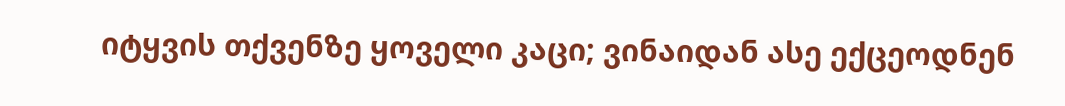იტყვის თქვენზე ყოველი კაცი; ვინაიდან ასე ექცეოდნენ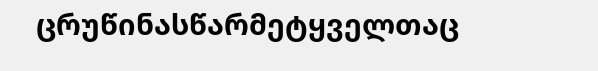ცრუწინასწარმეტყველთაც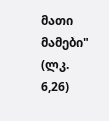მათი მამები" (ლკ. 6,26)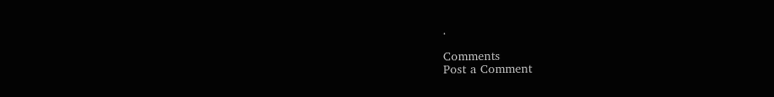.

Comments
Post a Comment